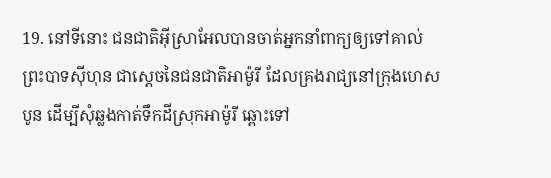19. នៅទីនោះ ជនជាតិអ៊ីស្រាអែលបានចាត់អ្នកនាំពាក្យឲ្យទៅគាល់ព្រះបាទស៊ីហុន ជាស្ដេចនៃជនជាតិអាម៉ូរី ដែលគ្រងរាជ្យនៅក្រុងហេសបូន ដើម្បីសុំឆ្លងកាត់ទឹកដីស្រុកអាម៉ូរី ឆ្ពោះទៅ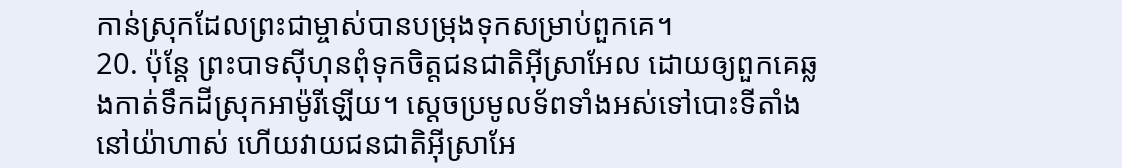កាន់ស្រុកដែលព្រះជាម្ចាស់បានបម្រុងទុកសម្រាប់ពួកគេ។
20. ប៉ុន្តែ ព្រះបាទស៊ីហុនពុំទុកចិត្តជនជាតិអ៊ីស្រាអែល ដោយឲ្យពួកគេឆ្លងកាត់ទឹកដីស្រុកអាម៉ូរីឡើយ។ ស្ដេចប្រមូលទ័ពទាំងអស់ទៅបោះទីតាំងនៅយ៉ាហាស់ ហើយវាយជនជាតិអ៊ីស្រាអែ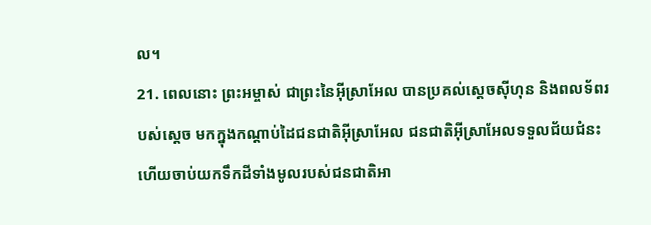ល។
21. ពេលនោះ ព្រះអម្ចាស់ ជាព្រះនៃអ៊ីស្រាអែល បានប្រគល់ស្ដេចស៊ីហុន និងពលទ័ពរបស់ស្ដេច មកក្នុងកណ្ដាប់ដៃជនជាតិអ៊ីស្រាអែល ជនជាតិអ៊ីស្រាអែលទទួលជ័យជំនះ ហើយចាប់យកទឹកដីទាំងមូលរបស់ជនជាតិអា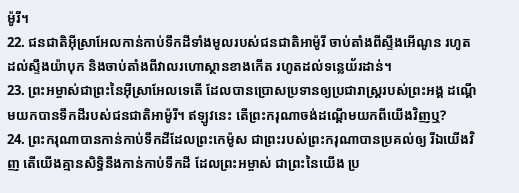ម៉ូរី។
22. ជនជាតិអ៊ីស្រាអែលកាន់កាប់ទឹកដីទាំងមូលរបស់ជនជាតិអាម៉ូរី ចាប់តាំងពីស្ទឹងអើណូន រហូតដល់ស្ទឹងយ៉ាបុក និងចាប់តាំងពីវាលរហោស្ថានខាងកើត រហូតដល់ទន្លេយ័រដាន់។
23. ព្រះអម្ចាស់ជាព្រះនៃអ៊ីស្រាអែលទេតើ ដែលបានប្រោសប្រទានឲ្យប្រជារាស្ត្ររបស់ព្រះអង្គ ដណ្ដើមយកបានទឹកដីរបស់ជនជាតិអាម៉ូរី។ ឥឡូវនេះ តើព្រះករុណាចង់ដណ្ដើមយកពីយើងវិញឬ?
24. ព្រះករុណាបានកាន់កាប់ទឹកដីដែលព្រះកេម៉ូស ជាព្រះរបស់ព្រះករុណាបានប្រគល់ឲ្យ រីឯយើងវិញ តើយើងគ្មានសិទ្ធិនឹងកាន់កាប់ទឹកដី ដែលព្រះអម្ចាស់ ជាព្រះនៃយើង ប្រ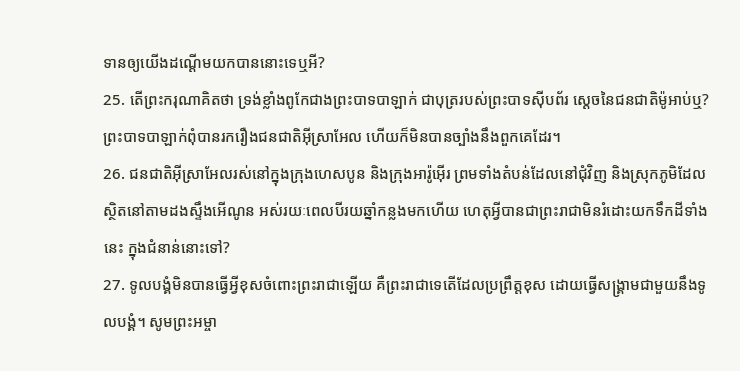ទានឲ្យយើងដណ្ដើមយកបាននោះទេឬអី?
25. តើព្រះករុណាគិតថា ទ្រង់ខ្លាំងពូកែជាងព្រះបាទបាឡាក់ ជាបុត្ររបស់ព្រះបាទស៊ីបព័រ ស្ដេចនៃជនជាតិម៉ូអាប់ឬ? ព្រះបាទបាឡាក់ពុំបានរករឿងជនជាតិអ៊ីស្រាអែល ហើយក៏មិនបានច្បាំងនឹងពួកគេដែរ។
26. ជនជាតិអ៊ីស្រាអែលរស់នៅក្នុងក្រុងហេសបូន និងក្រុងអារ៉ូអ៊ើរ ព្រមទាំងតំបន់ដែលនៅជុំវិញ និងស្រុកភូមិដែលស្ថិតនៅតាមដងស្ទឹងអើណូន អស់រយៈពេលបីរយឆ្នាំកន្លងមកហើយ ហេតុអ្វីបានជាព្រះរាជាមិនរំដោះយកទឹកដីទាំងនេះ ក្នុងជំនាន់នោះទៅ?
27. ទូលបង្គំមិនបានធ្វើអ្វីខុសចំពោះព្រះរាជាឡើយ គឺព្រះរាជាទេតើដែលប្រព្រឹត្តខុស ដោយធ្វើសង្គ្រាមជាមួយនឹងទូលបង្គំ។ សូមព្រះអម្ចា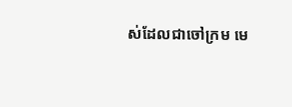ស់ដែលជាចៅក្រម មេ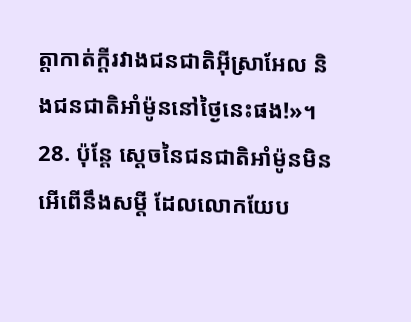ត្តាកាត់ក្ដីរវាងជនជាតិអ៊ីស្រាអែល និងជនជាតិអាំម៉ូននៅថ្ងៃនេះផង!»។
28. ប៉ុន្តែ ស្ដេចនៃជនជាតិអាំម៉ូនមិនអើពើនឹងសម្ដី ដែលលោកយែប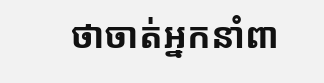ថាចាត់អ្នកនាំពា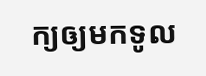ក្យឲ្យមកទូល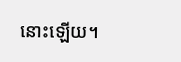នោះឡើយ។